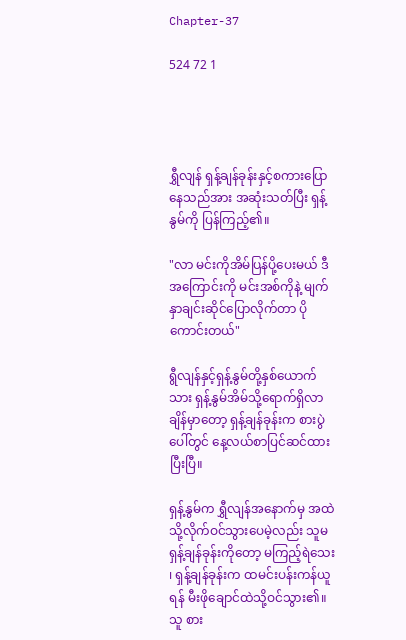Chapter-37

524 72 1




ရွှီလျန် ရှန့်ချန်ခုန်းနှင့်စကားပြောနေသည်အား အဆုံးသတ်ပြီး ရှန့်နွမ်ကို ပြန်ကြည့်၏။

"လာ မင်းကိုအိမ်ပြန်ပို့ပေးမယ် ဒီအကြောင်းကို မင်းအစ်ကိုနဲ့ မျက်နှာချင်းဆိုင်ပြောလိုက်တာ ပိုကောင်းတယ်"

ရွီလျန်နှင့်ရှန့်နွမ်တို့နှစ်ယောက်သား ရှန့်နွမ်အိမ်သို့ရောက်ရှိလာချိန်မှာတော့ ရှန့်ချန်ခုန်းက စားပွဲပေါ်တွင် နေ့လယ်စာပြင်ဆင်ထားပြီးပြီ။

ရှန့်နွမ်က ရွှီလျန်အနောက်မှ အထဲသို့လိုက်ဝင်သွားပေမဲ့လည်း သူမ ရှန့်ချန်ခုန်းကိုတော့ မကြည့်ရဲသေး ၊ ရှန့်ချန်ခုန်းက ထမင်းပန်းကန်ယူရန် မီးဖိုချောင်ထဲသို့ဝင်သွား၏။ သူ စား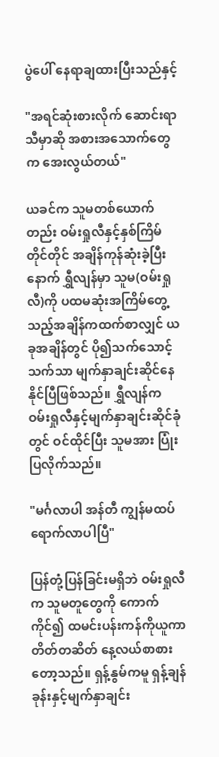ပွဲပေါ် နေရာချထားပြီးသည်နှင့်

"အရင်ဆုံးစားလိုက် ဆောင်းရာသီမှာဆို အစားအသောက်တွေက အေးလွယ်တယ်"

ယခင်က သူမတစ်ယောက်တည်း ဝမ်းရှုလီနှင့်နှစ်ကြိမ်တိုင်တိုင် အချိန်ကုန်ဆုံးခဲ့ပြီးနောက် ရွှီလျန်မှာ သူမ(ဝမ်းရှုလီ)ကို ပထမဆုံးအကြိမ်တွေ့သည့်အချိန်ကထက်စာလျှင် ယခုအချိန်တွင် ပို၍သက်သောင့်သက်သာ မျက်နှာချင်းဆိုင်နေနိုင်ပြီဖြစ်သည်။ ရွှီလျန်က ဝမ်းရှုလီနှင့်မျက်နှာချင်းဆိုင်ခုံတွင် ဝင်ထိုင်ပြီး သူမအား ပြုံးပြလိုက်သည်။

"မင်္ဂလာပါ အန်တီ ကျွန်မထပ်ရောက်လာပါပြီ"

ပြန်တုံ့ပြန်ခြင်းမရှိဘဲ ဝမ်းရှုလီက သူမတူတွေကို ကောက်ကိုင်၍ ထမင်းပန်းကန်ကိုယူကာ တိတ်တဆိတ် နေ့လယ်စာစားတော့သည်။ ရှန့်နွမ်ကမူ ရှန့်ချန်ခုန်းနှင့်မျက်နှာချင်း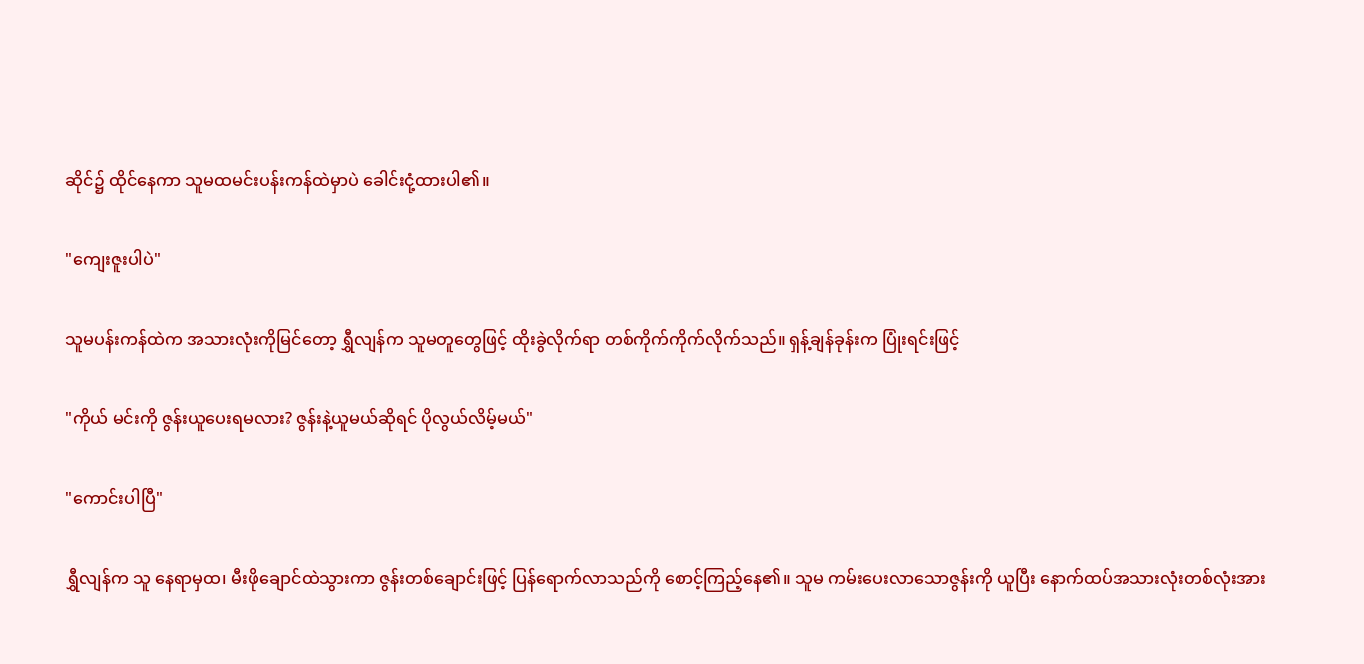ဆိုင်၌ ထိုင်နေကာ သူမထမင်းပန်းကန်ထဲမှာပဲ ခေါင်းငုံ့ထားပါ၏။

"ကျေးဇူးပါပဲ"

သူမပန်းကန်ထဲက အသားလုံးကိုမြင်တော့ ရွှီလျန်က သူမတူတွေဖြင့် ထိုးခွဲလိုက်ရာ တစ်ကိုက်ကိုက်လိုက်သည်။ ရှန့်ချန်ခုန်းက ပြုံးရင်းဖြင့်

"ကိုယ် မင်းကို ဇွန်းယူပေးရမလား? ဇွန်းနဲ့ယူမယ်ဆိုရင် ပိုလွယ်လိမ့်မယ်"

"ကောင်းပါပြီ"

ရွှီလျန်က သူ နေရာမှထ၊ မီးဖိုချောင်ထဲသွားကာ ဇွန်းတစ်ချောင်းဖြင့် ပြန်ရောက်လာသည်ကို စောင့်ကြည့်နေ၏။ သူမ ကမ်းပေးလာသောဇွန်းကို ယူပြီး နောက်ထပ်အသားလုံးတစ်လုံးအား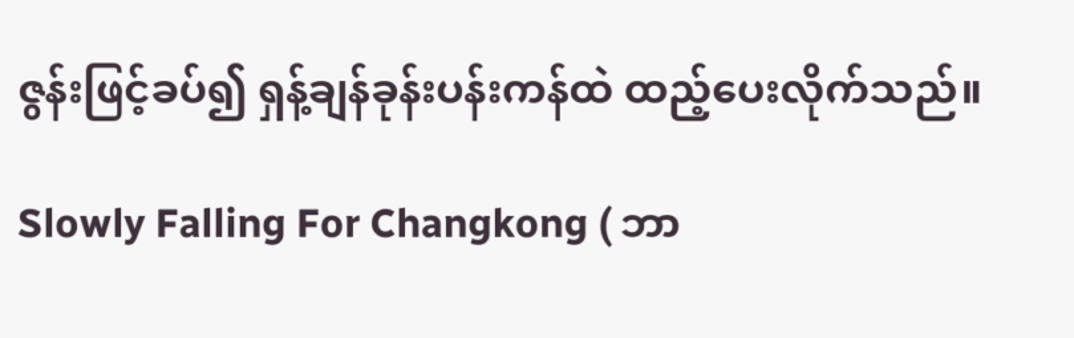ဇွန်းဖြင့်ခပ်၍ ရှန့်ချန်ခုန်းပန်းကန်ထဲ ထည့်ပေးလိုက်သည်။

Slowly Falling For Changkong ( ဘာ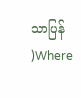သာပြန် )Where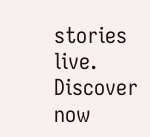stories live. Discover now